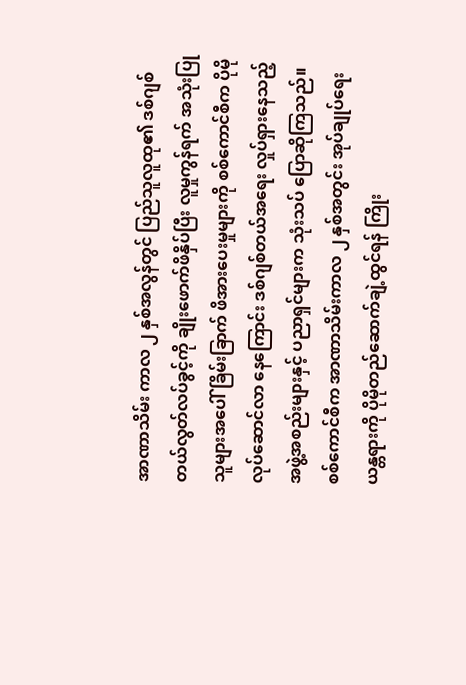အာဏာသိမ်း ကာလ ၂ နှစ်အလွန်တွင် ပြည်သူလူထု၏ ဒစ်ဂျစ်တယ်လွတ်လပ်ခွင့်ကို ချိုးဖောက်ဖိနှိပ်ပြီး လူမှုကွန်ရက် အသုံးပြုသူများအပေါ် ခြိမ်းခြာက် ဖိအားပေးမှုများကို စစ်ကောင်စီက ပိုမိုလုပ်ဆောင်လာ နေကြောင်း ဒစ်ဂျစ်တယ်အရေး လှုပ်ရှားနေသည့် အဖွဲ့အစည်းများနှင့် ပညာရှင်များက သုံးသပ် ပြောဆိုကြသည်။
စစ်ကောင်စီက အာဏာသိမ်းကာလ ၂ နှစ်အတွင်း အုပ်ချုပ်ရေး ယန္တရားကို ပိုမိုတည်ဆောက်ချဲ့ထွင်ရန် ကြိုး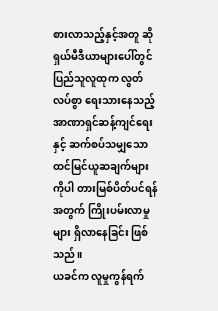စားလာသည့်နှင့်အတူ ဆိုရှယ်မီဒီယာများပေါ်တွင် ပြည်သူလူထုက လွတ်လပ်စွာ ရေးသားနေသည့် အာဏာရှင်ဆန့်ကျင်ရေးနှင့် ဆက်စပ်သမျှသော ထင်မြင်ယူဆချက်များကိုပါ တားမြစ်ပိတ်ပင်ရန် အတွက် ကြိုးပမ်းလာမှုများ ရှိလာနေခြင်း ဖြစ်သည်။
ယခင်က လူမှုကွန်ရက်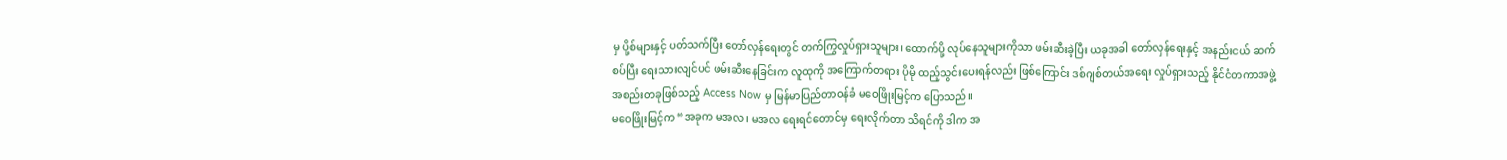မှ ပို့စ်များနှင့် ပတ်သက်ပြီး တော်လှန်ရေးတွင် တက်ကြွလှုပ်ရှားသူများ၊ ထောက်ပို့ လုပ်နေသူများကိုသာ ဖမ်းဆီးခဲ့ပြီး ယခုအခါ တော်လှန်ရေးနှင့် အနည်းငယ် ဆက်စပ်ပြီး ရေးသားလျင်ပင် ဖမ်းဆီးနေခြင်းက လူထုကို အကြောက်တရား ပိုမို ထည့်သွင်းပေးရန်လည်း ဖြစ်ကြောင်း ဒစ်ဂျစ်တယ်အရေး လှုပ်ရှားသည့် နိုင်ငံတကာအဖွဲ့အစည်းတခုဖြစ်သည့် Access Now မှ မြန်မာပြည်တာဝန်ခံ မဝေဖြိုးမြင့်က ပြောသည်။
မဝေဖြိုးမြင့်က “အခုက မအလ၊ မအလ ရေးရင်တောင်မှ ရေးလိုက်တာ သိရင်ကို ဒါက အ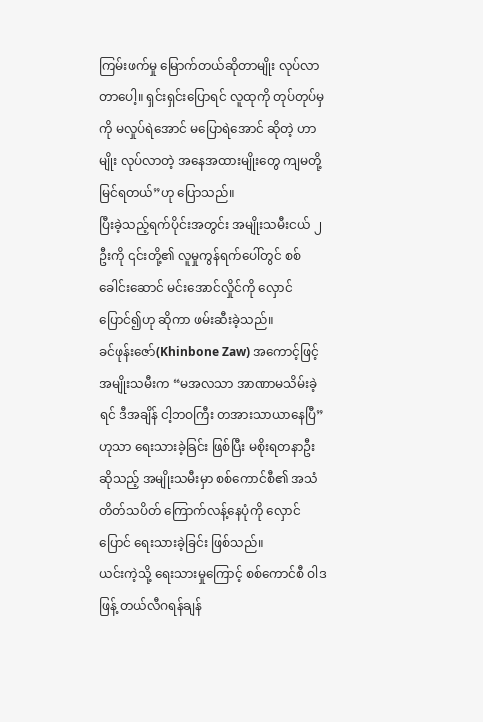ကြမ်းဖက်မှု မြောက်တယ်ဆိုတာမျိုး လုပ်လာတာပေါ့။ ရှင်းရှင်းပြောရင် လူထုကို တုပ်တုပ်မှကို မလှုပ်ရဲအောင် မပြောရဲအောင် ဆိုတဲ့ ဟာမျိုး လုပ်လာတဲ့ အနေအထားမျိုးတွေ ကျမတို့ မြင်ရတယ်”ဟု ပြောသည်။
ပြီးခဲ့သည့်ရက်ပိုင်းအတွင်း အမျိုးသမီးငယ် ၂ ဦးကို ၎င်းတို့၏ လူမှုကွန်ရက်ပေါ်တွင် စစ်ခေါင်းဆောင် မင်းအောင်လှိုင်ကို လှောင်ပြောင်၍ဟု ဆိုကာ ဖမ်းဆီးခဲ့သည်။
ခင်ဖုန်းဇော်(Khinbone Zaw) အကောင့်ဖြင့် အမျိုးသမီးက “မအလသာ အာဏာမသိမ်းခဲ့ရင် ဒီအချိန် ငါ့ဘဝကြီး တအားသာယာနေပြီ” ဟုသာ ရေးသားခဲ့ခြင်း ဖြစ်ပြီး မစိုးရတနာဦး ဆိုသည့် အမျိုးသမီးမှာ စစ်ကောင်စီ၏ အသံတိတ်သပိတ် ကြောက်လန့်နေပုံကို လှောင်ပြောင် ရေးသားခဲ့ခြင်း ဖြစ်သည်။
ယင်းကဲ့သို့ ရေးသားမှုကြောင့် စစ်ကောင်စီ ဝါဒဖြန့် တယ်လီဂရန်ချန်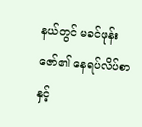နယ်တွင် မခင်ဖုန်းဇော်၏ နေရပ်လိပ်စာနှင့်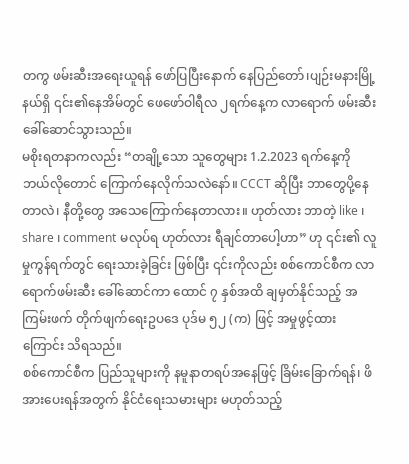တကွ ဖမ်းဆီးအရေးယူရန် ဖော်ပြပြီးနောက် နေပြည်တော်၊ပျဉ်းမနားမြို့နယ်ရှိ ၎င်း၏နေအိမ်တွင် ဖေဖော်ဝါရီလ ၂ရက်နေ့က လာရောက် ဖမ်းဆီးခေါ်ဆောင်သွားသည်။
မစိုးရတနာကလည်း “တချို့သော သူတွေများ 1.2.2023 ရက်နေ့ကို ဘယ်လိုတောင် ကြောက်နေလိုက်သလဲနော်။ CCCT ဆိုပြီး ဘာတွေပို့နေတာလဲ၊ နီတို့တွေ အသေကြောက်နေတာလား။ ဟုတ်လား ဘာတဲ့ like ၊ share ၊ comment မလုပ်ရ ဟုတ်လား ရီချင်တာပေါ့ဟာ” ဟု ၎င်း၏ လူမှုကွန်ရက်တွင် ရေးသားခဲ့ခြင်း ဖြစ်ပြီး ၎င်းကိုလည်း စစ်ကောင်စီက လာရောက်ဖမ်းဆီး ခေါ်ဆောင်ကာ ထောင် ၇ နှစ်အထိ ချမှတ်နိုင်သည့် အကြမ်းဖက် တိုက်ဖျက်ရေးဥပဒေ ပုဒ်မ ၅၂ (က) ဖြင့် အမှုဖွင့်ထားကြောင်း သိရသည်။
စစ်ကောင်စီက ပြည်သူများကို နမူနာတရပ်အနေဖြင့် ခြိမ်းခြောက်ရန်၊ ဖိအားပေးရန်အတွက် နိုင်ငံရေးသမားများ မဟုတ်သည့်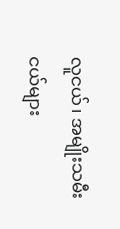လူငယ်၊ အမျိုးသမီးငယ်များ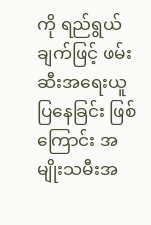ကို ရည်ရွယ်ချက်ဖြင့် ဖမ်းဆီးအရေးယူ ပြနေခြင်း ဖြစ်ကြောင်း အမျိုးသမီးအ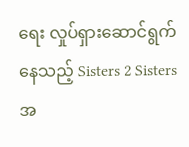ရေး လှုပ်ရှားဆောင်ရွက်နေသည့် Sisters 2 Sisters အ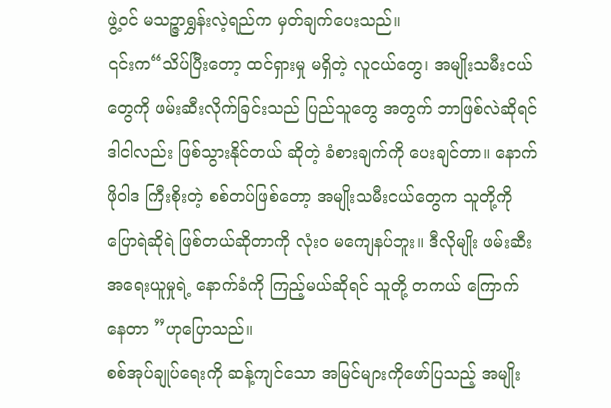ဖွဲ့ဝင် မသဉ္ဇာရွှန်းလဲ့ရည်က မှတ်ချက်ပေးသည်။
၎င်းက“သိပ်ပြီးတော့ ထင်ရှားမှု မရှိတဲ့ လူငယ်တွေ၊ အမျိုးသမီးငယ်တွေကို ဖမ်းဆီးလိုက်ခြင်းသည် ပြည်သူတွေ အတွက် ဘာဖြစ်လဲဆိုရင် ဒါငါလည်း ဖြစ်သွားနိုင်တယ် ဆိုတဲ့ ခံစားချက်ကို ပေးချင်တာ။ နောက် ဖိုဝါဒ ကြီးစိုးတဲ့ စစ်တပ်ဖြစ်တော့ အမျိုးသမီးငယ်တွေက သူတို့ကို ပြောရဲဆိုရဲ ဖြစ်တယ်ဆိုတာကို လုံးဝ မကျေနပ်ဘူး။ ဒီလိုမျိုး ဖမ်းဆီး အရေးယူမှုရဲ့ နောက်ခံကို ကြည့်မယ်ဆိုရင် သူတို့ တကယ် ကြောက်နေတာ ”ဟုပြောသည်။
စစ်အုပ်ချုပ်ရေးကို ဆန့်ကျင်သော အမြင်များကိုဖော်ပြသည့် အမျိုး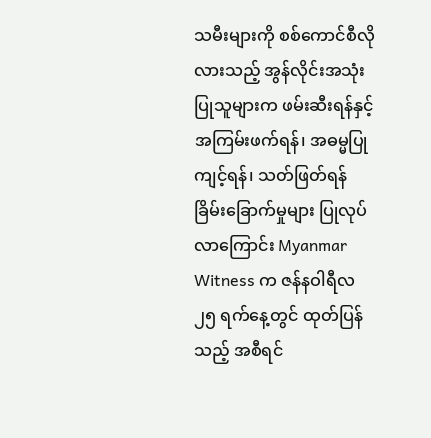သမီးများကို စစ်ကောင်စီလိုလားသည့် အွန်လိုင်းအသုံးပြုသူများက ဖမ်းဆီးရန်နှင့် အကြမ်းဖက်ရန်၊ အဓမ္မပြုကျင့်ရန်၊ သတ်ဖြတ်ရန် ခြိမ်းခြောက်မှုများ ပြုလုပ်လာကြောင်း Myanmar Witness က ဇန်နဝါရီလ ၂၅ ရက်နေ့တွင် ထုတ်ပြန်သည့် အစီရင်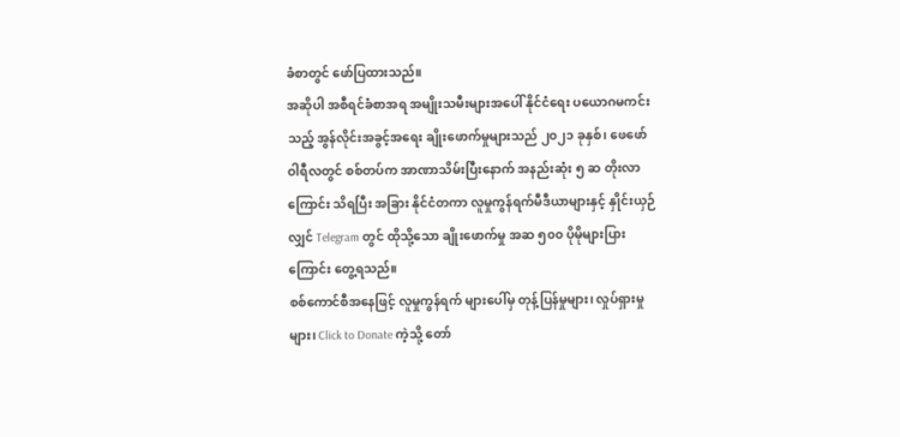ခံစာတွင် ဖော်ပြထားသည်။
အဆိုပါ အစီရင်ခံစာအရ အမျိုးသမီးများအပေါ် နိုင်ငံရေး ပယောဂမကင်းသည့် အွန်လိုင်းအခွင့်အရေး ချိုးဖောက်မှုများသည် ၂၀၂၁ ခုနှစ်၊ ဖေဖော်ဝါရီလတွင် စစ်တပ်က အာဏာသိမ်းပြီးနောက် အနည်းဆုံး ၅ ဆ တိုးလာကြောင်း သိရပြီး အခြား နိုင်ငံတကာ လူမှုကွန်ရက်မီဒီယာများနှင့် နှိုင်းယှဉ်လျှင် Telegram တွင် ထိုသို့သော ချိုးဖောက်မှု အဆ ၅၀၀ ပိုမိုများပြားကြောင်း တွေ့ရသည်။
စစ်ကောင်စီအနေဖြင့် လူမှုကွန်ရက် များပေါ်မှ တုန့်ပြန်မှုများ၊ လှုပ်ရှားမှုများ၊ Click to Donate ကဲ့သို့ တော်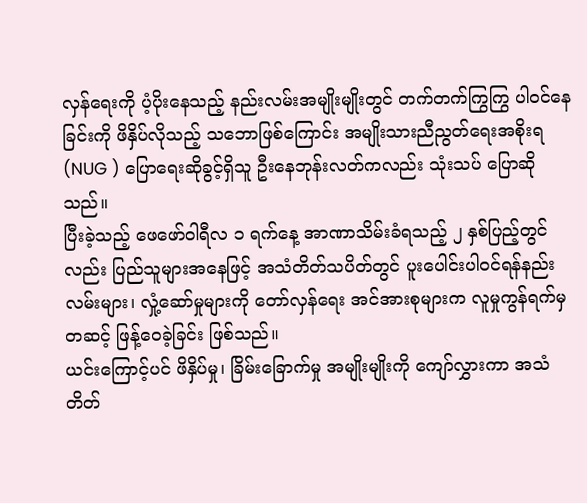လှန်ရေးကို ပံ့ပိုးနေသည့် နည်းလမ်းအမျိုးမျိုးတွင် တက်တက်ကြွကြွ ပါဝင်နေခြင်းကို ဖိနှိပ်လိုသည့် သဘောဖြစ်ကြောင်း အမျိုးသားညီညွတ်ရေးအစိုးရ (NUG ) ပြောရေးဆိုခွင့်ရှိသူ ဦးနေဘုန်းလတ်ကလည်း သုံးသပ် ပြောဆိုသည်။
ပြီးခဲ့သည့် ဖေဖော်ဝါရီလ ၁ ရက်နေ့ အာဏာသိမ်းခံရသည့် ၂ နှစ်ပြည့်တွင်လည်း ပြည်သူများအနေဖြင့် အသံတိတ်သပိတ်တွင် ပူးပေါင်းပါဝင်ရန်နည်းလမ်းများ၊ လှုံ့ဆော်မှုများကို တော်လှန်ရေး အင်အားစုများက လူမှုကွန်ရက်မှ တဆင့် ဖြန့်ဝေခဲ့ခြင်း ဖြစ်သည်။
ယင်းကြောင့်ပင် ဖိနှိပ်မှု၊ ခြိမ်းခြောက်မှု အမျိုးမျိုးကို ကျော်လွှားကာ အသံတိတ်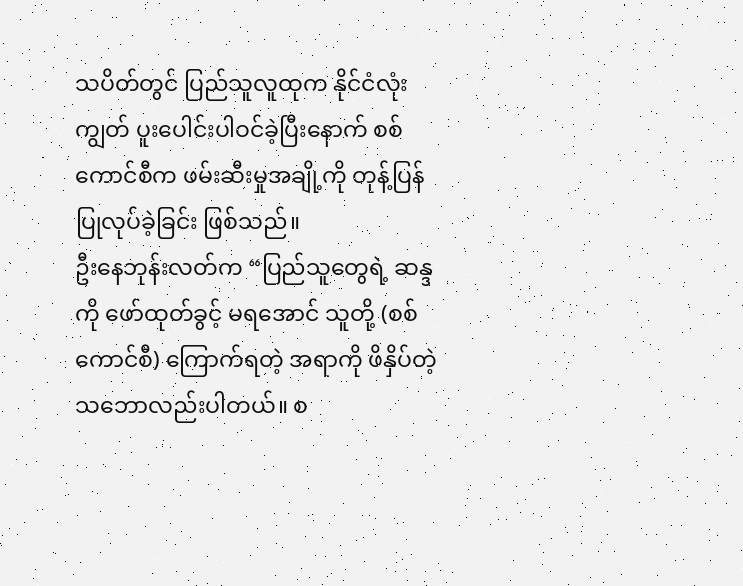သပိတ်တွင် ပြည်သူလူထုက နိုင်ငံလုံးကျွတ် ပူးပေါင်းပါဝင်ခဲ့ပြီးနောက် စစ်ကောင်စီက ဖမ်းဆီးမှုအချို့ကို တုန့်ပြန် ပြုလုပ်ခဲ့ခြင်း ဖြစ်သည်။
ဦးနေဘုန်းလတ်က “ပြည်သူတွေရဲ့ ဆန္ဒကို ဖော်ထုတ်ခွင့် မရအောင် သူတို့ (စစ်ကောင်စီ) ကြောက်ရတဲ့ အရာကို ဖိနှိပ်တဲ့ သဘောလည်းပါတယ်။ စ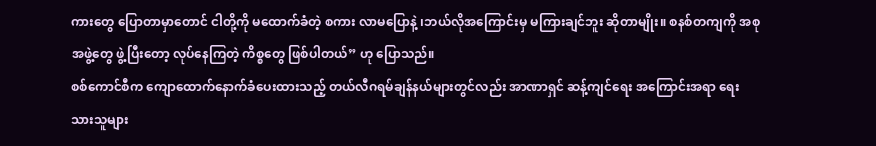ကားတွေ ပြောတာမှာတောင် ငါတို့ကို မထောက်ခံတဲ့ စကား လာမပြောနဲ့ ၊ဘယ်လိုအကြောင်းမှ မကြားချင်ဘူး ဆိုတာမျိုး။ စနစ်တကျကို အစုအဖွဲ့တွေ ဖွဲ့ပြီးတော့ လုပ်နေကြတဲ့ ကိစ္စတွေ ဖြစ်ပါတယ်” ဟု ပြောသည်။
စစ်ကောင်စီက ကျောထောက်နောက်ခံပေးထားသည့် တယ်လီဂရမ်ချန်နယ်များတွင်လည်း အာဏာရှင် ဆန့်ကျင်ရေး အကြောင်းအရာ ရေးသားသူများ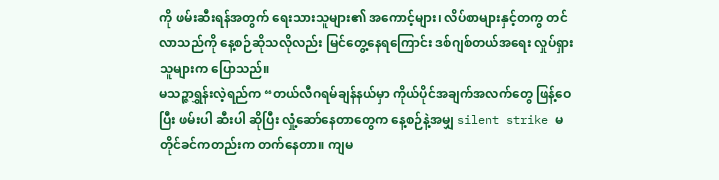ကို ဖမ်းဆီးရန်အတွက် ရေးသားသူများ၏ အကောင့်များ၊ လိပ်စာများနှင့်တကွ တင်လာသည်ကို နေ့စဉ်ဆိုသလိုလည်း မြင်တွေ့နေရကြောင်း ဒစ်ဂျစ်တယ်အရေး လှုပ်ရှားသူများက ပြောသည်။
မသဉ္ဇာရွှန်းလဲ့ရည်က “တယ်လီဂရမ်ချန်နယ်မှာ ကိုယ်ပိုင်အချက်အလက်တွေ ဖြန့်ဝေပြီး ဖမ်းပါ ဆီးပါ ဆိုပြီး လှုံ့ဆော်နေတာတွေက နေ့စဉ်နဲ့အမျှ silent strike မတိုင်ခင်ကတည်းက တက်နေတာ။ ကျမ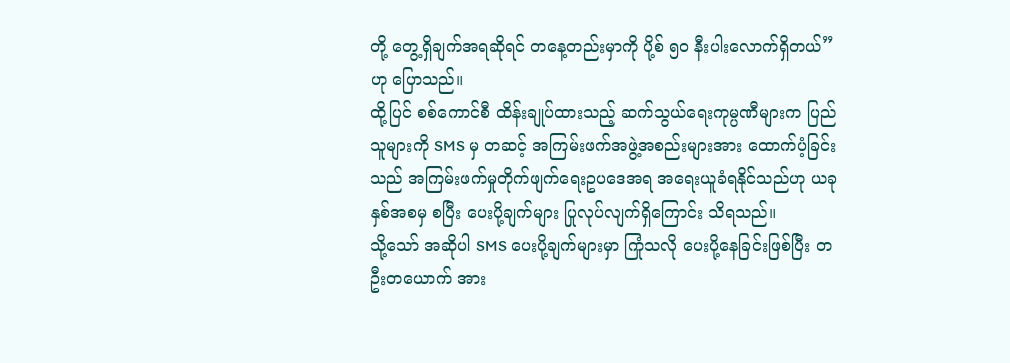တို့ တွေ့ရှိချက်အရဆိုရင် တနေ့တည်းမှာကို ပို့စ် ၅၀ နီးပါးလောက်ရှိတယ်”ဟု ပြောသည်။
ထို့ပြင် စစ်ကောင်စီ ထိန်းချုပ်ထားသည့် ဆက်သွယ်ရေးကုမ္ပဏီများက ပြည်သူများကို SMS မှ တဆင့် အကြမ်းဖက်အဖွဲ့အစည်းများအား ထောက်ပံ့ခြင်းသည် အကြမ်းဖက်မှုတိုက်ဖျက်ရေးဥပဒေအရ အရေးယူခံရနိုင်သည်ဟု ယခုနှစ်အစမှ စပြီး ပေးပို့ချက်များ ပြုလုပ်လျက်ရှိကြောင်း သိရသည်။
သို့သော် အဆိုပါ SMS ပေးပို့ချက်များမှာ ကြုံသလို ပေးပို့နေခြင်းဖြစ်ပြီး တဦးတယောက် အား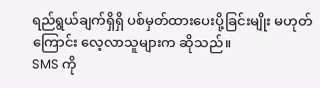ရည်ရွယ်ချက်ရှိရှိ ပစ်မှတ်ထားပေးပို့ခြင်းမျိုး မဟုတ်ကြောင်း လေ့လာသူများက ဆိုသည်။
SMS ကို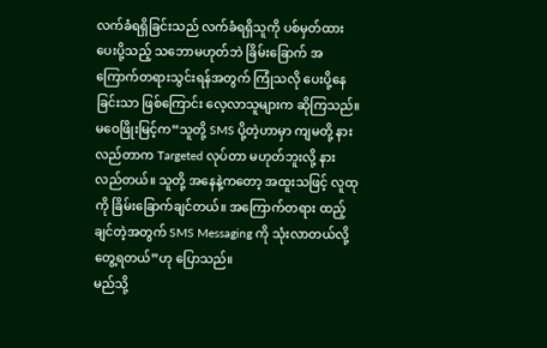လက်ခံရရှိခြင်းသည် လက်ခံရရှိသူကို ပစ်မှတ်ထားပေးပို့သည့် သဘောမဟုတ်ဘဲ ခြိမ်းခြောက် အကြောက်တရားသွင်းရန်အတွက် ကြုံသလို ပေးပို့နေခြင်းသာ ဖြစ်ကြောင်း လေ့လာသူများက ဆိုကြသည်။
မဝေဖြိုးမြင့်က“သူတို့ SMS ပို့တဲ့ဟာမှာ ကျမတို့ နားလည်တာက Targeted လုပ်တာ မဟုတ်ဘူးလို့ နားလည်တယ်။ သူတို့ အနေနဲ့ကတော့ အထူးသဖြင့် လူထုကို ခြိမ်းခြောက်ချင်တယ်။ အကြောက်တရား ထည့်ချင်တဲ့အတွက် SMS Messaging ကို သုံးလာတယ်လို့ တွေ့ရတယ်”ဟု ပြောသည်။
မည်သို့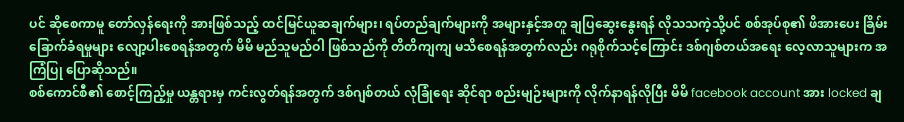ပင် ဆိုစေကာမူ တော်လှန်ရေးကို အားဖြစ်သည့် ထင်မြင်ယူဆချက်များ၊ ရပ်တည်ချက်များကို အများနှင့်အတူ ချပြဆွေးနွေးရန် လိုသသကဲ့သို့ပင် စစ်အုပ်စု၏ ဖိအားပေး ခြိမ်းခြောက်ခံရမှုများ လျော့ပါးစေရန်အတွက် မိမိ မည်သူမည်ဝါ ဖြစ်သည်ကို တိတိကျကျ မသိစေရန်အတွက်လည်း ဂရုစိုက်သင့်ကြောင်း ဒစ်ဂျစ်တယ်အရေး လေ့လာသူများက အကြံပြု ပြောဆိုသည်။
စစ်ကောင်စီ၏ စောင့်ကြည့်မှု ယန္တရားမှ ကင်းလွတ်ရန်အတွက် ဒစ်ဂျစ်တယ် လုံခြုံရေး ဆိုင်ရာ စည်းမျဉ်းများကို လိုက်နာရန်လိုပြီး မိမိ facebook account အား locked ချ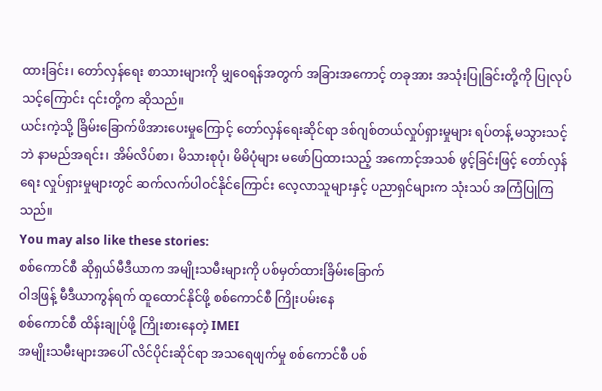ထားခြင်း၊ တော်လှန်ရေး စာသားများကို မျှဝေရန်အတွက် အခြားအကောင့် တခုအား အသုံးပြုခြင်းတို့ကို ပြုလုပ်သင့်ကြောင်း ၎င်းတို့က ဆိုသည်။
ယင်းကဲ့သို့ ခြိမ်းခြောက်ဖိအားပေးမှုကြောင့် တော်လှန်ရေးဆိုင်ရာ ဒစ်ဂျစ်တယ်လှုပ်ရှားမှုများ ရပ်တန့် မသွားသင့်ဘဲ နာမည်အရင်း၊ အိမ်လိပ်စာ၊ မိသားစုပုံ၊ မိမိပုံများ မဖော်ပြထားသည့် အကောင့်အသစ် ဖွင့်ခြင်းဖြင့် တော်လှန်ရေး လှုပ်ရှားမှုများတွင် ဆက်လက်ပါဝင်နိုင်ကြောင်း လေ့လာသူများနှင့် ပညာရှင်များက သုံးသပ် အကြံပြုကြသည်။
You may also like these stories:
စစ်ကောင်စီ ဆိုရှယ်မီဒီယာက အမျိုးသမီးများကို ပစ်မှတ်ထားခြိမ်းခြောက်
ဝါဒဖြန့် မီဒီယာကွန်ရက် ထူထောင်နိုင်ဖို့ စစ်ကောင်စီ ကြိုးပမ်းနေ
စစ်ကောင်စီ ထိန်းချုပ်ဖို့ ကြိုးစားနေတဲ့ IMEI
အမျိုးသမီးများအပေါ် လိင်ပိုင်းဆိုင်ရာ အသရေဖျက်မှု စစ်ကောင်စီ ပစ်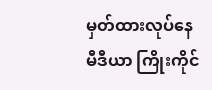မှတ်ထားလုပ်နေ
မီဒီယာ ကြိုးကိုင်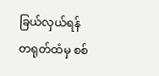ခြယ်လှယ်ရန် တရုတ်ထံမှ စစ်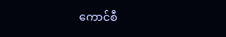ကောင်စီ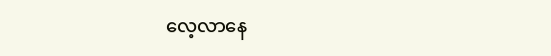လေ့လာနေ